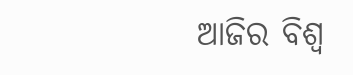ଆଜିର ବିଶ୍ୱ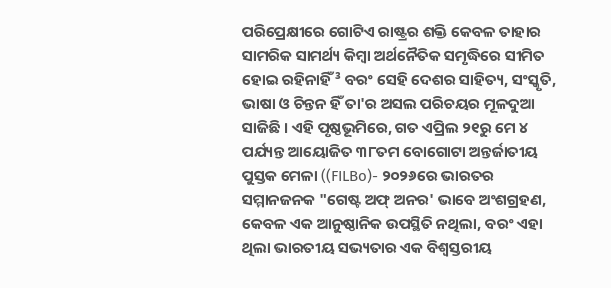ପରିପ୍ରେକ୍ଷୀରେ ଗୋଟିଏ ରାଷ୍ଟ୍ରର ଶକ୍ତି କେବଳ ତାହାର ସାମରିକ ସାମର୍ଥ୍ୟ କିମ୍ବା ଅର୍ଥନୈତିକ ସମୃଦ୍ଧିରେ ସୀମିତ ହୋଇ ରହିନାହିଁ³ ବରଂ ସେହି ଦେଶର ସାହିତ୍ୟ, ସଂସ୍କୃତି, ଭାଷା ଓ ଚିନ୍ତନ ହିଁ ତା'ର ଅସଲ ପରିଚୟର ମୂଳଦୁଆ ସାଜିଛି । ଏହି ପୃଷ୍ଠଭୂମିରେ, ଗତ ଏପ୍ରିଲ ୨୧ରୁ ମେ ୪ ପର୍ଯ୍ୟନ୍ତ ଆୟୋଜିତ ୩୮ତମ ବୋଗୋଟା ଅନ୍ତର୍ଜାତୀୟ ପୁସ୍ତକ ମେଳା ((FILBo)- ୨୦୨୬ରେ ଭାରତର ସମ୍ମାନଜନକ "ଗେଷ୍ଟ ଅଫ୍ ଅନର' ଭାବେ ଅଂଶଗ୍ରହଣ, କେବଳ ଏକ ଆନୁଷ୍ଠାନିକ ଉପସ୍ଥିତି ନଥିଲା, ବରଂ ଏହା ଥିଲା ଭାରତୀୟ ସଭ୍ୟତାର ଏକ ବିଶ୍ୱସ୍ତରୀୟ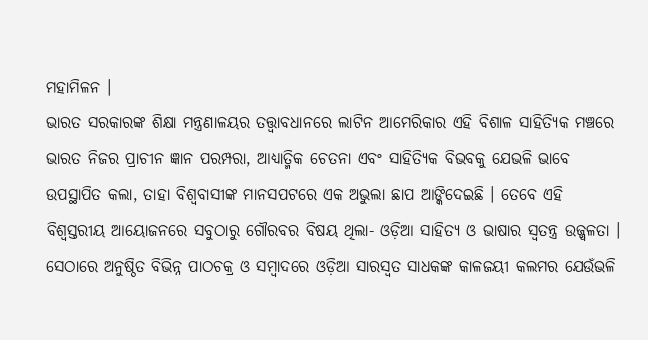ମହାମିଳନ ।
ଭାରତ ସରକାରଙ୍କ ଶିକ୍ଷା ମନ୍ତ୍ରଣାଳୟର ତତ୍ତ୍ୱାବଧାନରେ ଲାଟିନ ଆମେରିକାର ଏହି ବିଶାଳ ସାହିତ୍ୟିକ ମଞ୍ଚରେ ଭାରତ ନିଜର ପ୍ରାଚୀନ ଜ୍ଞାନ ପରମ୍ପରା, ଆଧ୍ୟାତ୍ମିକ ଚେତନା ଏବଂ ସାହିତ୍ୟିକ ବିଭବକୁ ଯେଭଳି ଭାବେ ଉପସ୍ଥାପିତ କଲା, ତାହା ବିଶ୍ୱବାସୀଙ୍କ ମାନସପଟରେ ଏକ ଅଭୁଲା ଛାପ ଆଙ୍କିଦେଇଛି । ତେବେ ଏହି ବିଶ୍ୱସ୍ତରୀୟ ଆୟୋଜନରେ ସବୁଠାରୁ ଗୌରବର ବିଷୟ ଥିଲା- ଓଡ଼ିଆ ସାହିତ୍ୟ ଓ ଭାଷାର ସ୍ୱତନ୍ତ୍ର ଉଜ୍ଜ୍ୱଳତା । ସେଠାରେ ଅନୁଷ୍ଠିତ ବିଭିନ୍ନ ପାଠଚକ୍ର ଓ ସମ୍ବାଦରେ ଓଡ଼ିଆ ସାରସ୍ୱତ ସାଧକଙ୍କ କାଳଜୟୀ କଲମର ଯେଉଁଭଳି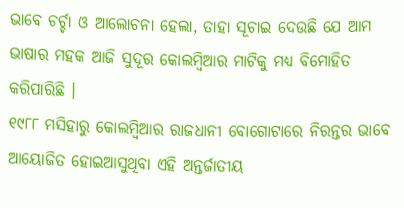ଭାବେ ଚର୍ଚ୍ଚା ଓ ଆଲୋଚନା ହେଲା, ତାହା ସୂଚାଇ ଦେଉଛି ଯେ ଆମ ଭାଷାର ମହକ ଆଜି ସୁଦୂର କୋଲମ୍ବିଆର ମାଟିକୁ ମଧ୍ୟ ବିମୋହିତ କରିପାରିଛି ।
୧୯୮୮ ମସିହାରୁ କୋଲମ୍ବିଆର ରାଜଧାନୀ ବୋଗୋଟାରେ ନିରନ୍ତର ଭାବେ ଆୟୋଜିତ ହୋଇଆସୁଥିବା ଏହି ଅନ୍ତର୍ଜାତୀୟ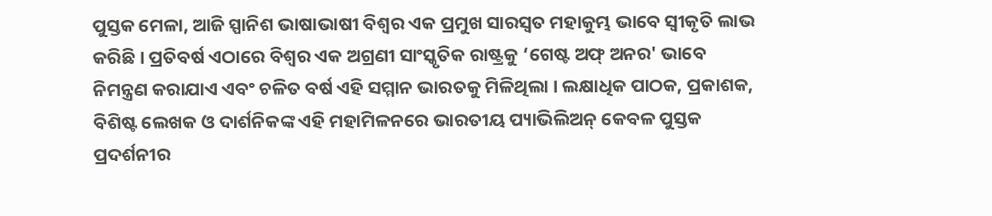ପୁସ୍ତକ ମେଳା, ଆଜି ସ୍ପାନିଶ ଭାଷାଭାଷୀ ବିଶ୍ୱର ଏକ ପ୍ରମୁଖ ସାରସ୍ୱତ ମହାକୁମ୍ଭ ଭାବେ ସ୍ୱୀକୃତି ଲାଭ କରିଛି । ପ୍ରତିବର୍ଷ ଏଠାରେ ବିଶ୍ୱର ଏକ ଅଗ୍ରଣୀ ସାଂସ୍କୃତିକ ରାଷ୍ଟ୍ରକୁ ‘ଗେଷ୍ଟ ଅଫ୍ ଅନର' ଭାବେ ନିମନ୍ତ୍ରଣ କରାଯାଏ ଏବଂ ଚଳିତ ବର୍ଷ ଏହି ସମ୍ମାନ ଭାରତକୁ ମିଳିଥିଲା । ଲକ୍ଷାଧିକ ପାଠକ, ପ୍ରକାଶକ, ବିଶିଷ୍ଟ ଲେଖକ ଓ ଦାର୍ଶନିକଙ୍କ ଏହି ମହାମିଳନରେ ଭାରତୀୟ ପ୍ୟାଭିଲିଅନ୍ କେବଳ ପୁସ୍ତକ ପ୍ରଦର୍ଶନୀର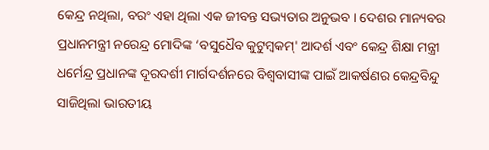କେନ୍ଦ୍ର ନଥିଲା, ବରଂ ଏହା ଥିଲା ଏକ ଜୀବନ୍ତ ସଭ୍ୟତାର ଅନୁଭବ । ଦେଶର ମାନ୍ୟବର ପ୍ରଧାନମନ୍ତ୍ରୀ ନରେନ୍ଦ୍ର ମୋଦିଙ୍କ ‘ବସୁଧୈବ କୁଟୁମ୍ବକମ୍' ଆଦର୍ଶ ଏବଂ କେନ୍ଦ୍ର ଶିକ୍ଷା ମନ୍ତ୍ରୀ ଧର୍ମେନ୍ଦ୍ର ପ୍ରଧାନଙ୍କ ଦୂରଦର୍ଶୀ ମାର୍ଗଦର୍ଶନରେ ବିଶ୍ୱବାସୀଙ୍କ ପାଇଁ ଆକର୍ଷଣର କେନ୍ଦ୍ରବିନ୍ଦୁ ସାଜିଥିଲା ଭାରତୀୟ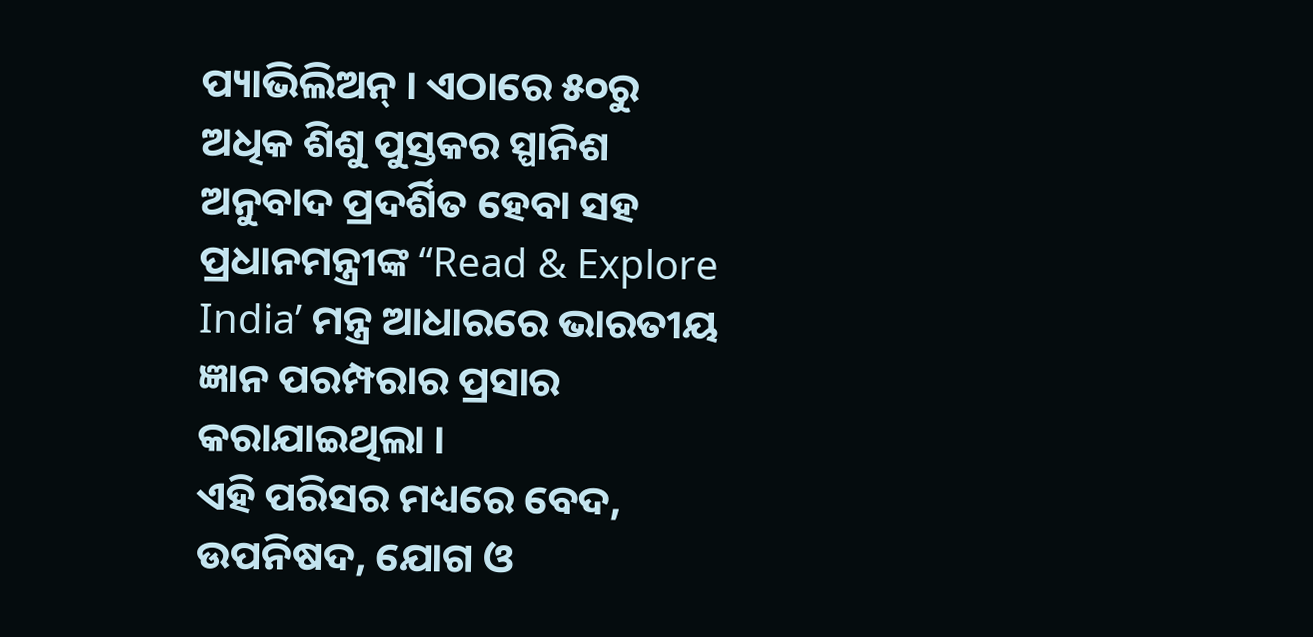ପ୍ୟାଭିଲିଅନ୍ । ଏଠାରେ ୫୦ରୁ ଅଧିକ ଶିଶୁ ପୁସ୍ତକର ସ୍ପାନିଶ ଅନୁବାଦ ପ୍ରଦର୍ଶିତ ହେବା ସହ ପ୍ରଧାନମନ୍ତ୍ରୀଙ୍କ ‘‘Read & Explore India’ ମନ୍ତ୍ର ଆଧାରରେ ଭାରତୀୟ ଜ୍ଞାନ ପରମ୍ପରାର ପ୍ରସାର କରାଯାଇଥିଲା ।
ଏହି ପରିସର ମଧ୍ୟରେ ବେଦ, ଉପନିଷଦ, ଯୋଗ ଓ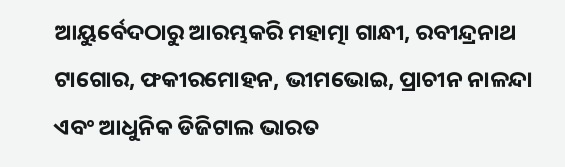ଆୟୁର୍ବେଦଠାରୁ ଆରମ୍ଭକରି ମହାତ୍ମା ଗାନ୍ଧୀ, ରବୀନ୍ଦ୍ରନାଥ ଟାଗୋର, ଫକୀରମୋହନ, ଭୀମଭୋଇ, ପ୍ରାଚୀନ ନାଳନ୍ଦା ଏବଂ ଆଧୁନିକ ଡିଜିଟାଲ ଭାରତ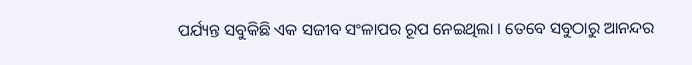ପର୍ଯ୍ୟନ୍ତ ସବୁକିଛି ଏକ ସଜୀବ ସଂଳାପର ରୂପ ନେଇଥିଲା । ତେବେ ସବୁଠାରୁ ଆନନ୍ଦର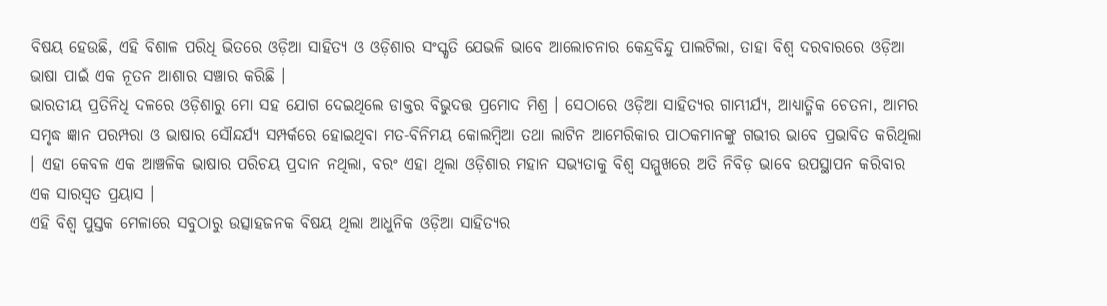ବିଷୟ ହେଉଛି, ଏହି ବିଶାଳ ପରିଧି ଭିତରେ ଓଡ଼ିଆ ସାହିତ୍ୟ ଓ ଓଡ଼ିଶାର ସଂସ୍କୃତି ଯେଭଳି ଭାବେ ଆଲୋଚନାର କେନ୍ଦ୍ରବିନ୍ଦୁ ପାଲଟିଲା, ତାହା ବିଶ୍ୱ ଦରବାରରେ ଓଡ଼ିଆ ଭାଷା ପାଇଁ ଏକ ନୂତନ ଆଶାର ସଞ୍ଚାର କରିଛି ।
ଭାରତୀୟ ପ୍ରତିନିଧି ଦଳରେ ଓଡ଼ିଶାରୁ ମୋ ସହ ଯୋଗ ଦେଇଥିଲେ ଡାକ୍ତର ବିଭୁଦତ୍ତ ପ୍ରମୋଦ ମିଶ୍ର । ସେଠାରେ ଓଡ଼ିଆ ସାହିତ୍ୟର ଗାମ୍ଭୀର୍ଯ୍ୟ, ଆଧ୍ୟାତ୍ମିକ ଚେତନା, ଆମର ସମୃଦ୍ଧ ଜ୍ଞାନ ପରମ୍ପରା ଓ ଭାଷାର ସୌନ୍ଦର୍ଯ୍ୟ ସମ୍ପର୍କରେ ହୋଇଥିବା ମତ-ବିନିମୟ କୋଲମ୍ବିଆ ତଥା ଲାଟିନ ଆମେରିକାର ପାଠକମାନଙ୍କୁ ଗଭୀର ଭାବେ ପ୍ରଭାବିତ କରିଥିଲା । ଏହା କେବଳ ଏକ ଆଞ୍ଚଳିକ ଭାଷାର ପରିଚୟ ପ୍ରଦାନ ନଥିଲା, ବରଂ ଏହା ଥିଲା ଓଡ଼ିଶାର ମହାନ ସଭ୍ୟତାକୁ ବିଶ୍ୱ ସମ୍ମୁଖରେ ଅତି ନିବିଡ଼ ଭାବେ ଉପସ୍ଥାପନ କରିବାର ଏକ ସାରସ୍ୱତ ପ୍ରୟାସ ।
ଏହି ବିଶ୍ୱ ପୁସ୍ତକ ମେଳାରେ ସବୁଠାରୁ ଉତ୍ସାହଜନକ ବିଷୟ ଥିଲା ଆଧୁନିକ ଓଡ଼ିଆ ସାହିତ୍ୟର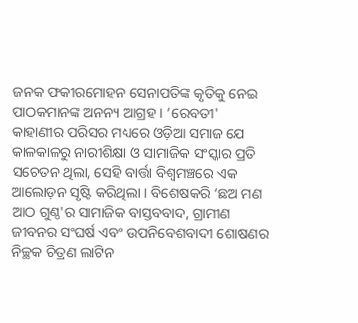ଜନକ ଫକୀରମୋହନ ସେନାପତିଙ୍କ କୃତିକୁ ନେଇ ପାଠକମାନଙ୍କ ଅନନ୍ୟ ଆଗ୍ରହ । ‘ରେବତୀ' କାହାଣୀର ପରିସର ମଧ୍ୟରେ ଓଡ଼ିଆ ସମାଜ ଯେ କାଳକାଳରୁ ନାରୀଶିକ୍ଷା ଓ ସାମାଜିକ ସଂସ୍କାର ପ୍ରତି ସଚେତନ ଥିଲା, ସେହି ବାର୍ତ୍ତା ବିଶ୍ୱମଞ୍ଚରେ ଏକ ଆଲୋଡ଼ନ ସୃଷ୍ଟି କରିଥିଲା । ବିଶେଷକରି ‘ଛଅ ମଣ ଆଠ ଗୁଣ୍ଠ'ର ସାମାଜିକ ବାସ୍ତବବାଦ, ଗ୍ରାମୀଣ ଜୀବନର ସଂଘର୍ଷ ଏବଂ ଉପନିବେଶବାଦୀ ଶୋଷଣର ନିଚ୍ଛକ ଚିତ୍ରଣ ଲାଟିନ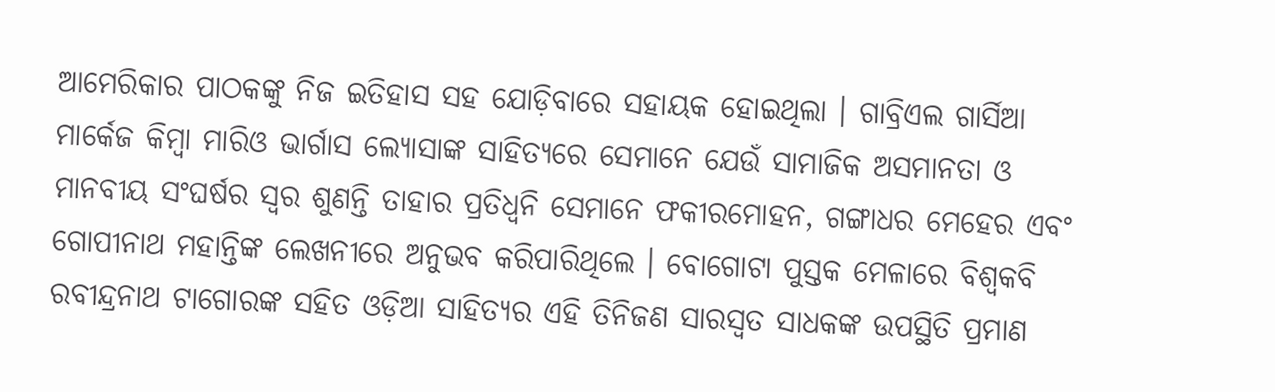ଆମେରିକାର ପାଠକଙ୍କୁ ନିଜ ଇତିହାସ ସହ ଯୋଡ଼ିବାରେ ସହାୟକ ହୋଇଥିଲା । ଗାବ୍ରିଏଲ ଗାର୍ସିଆ ମାର୍କେଜ କିମ୍ବା ମାରିଓ ଭାର୍ଗାସ ଲ୍ୟୋସାଙ୍କ ସାହିତ୍ୟରେ ସେମାନେ ଯେଉଁ ସାମାଜିକ ଅସମାନତା ଓ ମାନବୀୟ ସଂଘର୍ଷର ସ୍ୱର ଶୁଣନ୍ତି ତାହାର ପ୍ରତିଧ୍ୱନି ସେମାନେ ଫକୀରମୋହନ, ଗଙ୍ଗାଧର ମେହେର ଏବଂ ଗୋପୀନାଥ ମହାନ୍ତିଙ୍କ ଲେଖନୀରେ ଅନୁଭବ କରିପାରିଥିଲେ । ବୋଗୋଟା ପୁସ୍ତକ ମେଳାରେ ବିଶ୍ୱକବି ରବୀନ୍ଦ୍ରନାଥ ଟାଗୋରଙ୍କ ସହିତ ଓଡ଼ିଆ ସାହିତ୍ୟର ଏହି ତିନିଜଣ ସାରସ୍ୱତ ସାଧକଙ୍କ ଉପସ୍ଥିତି ପ୍ରମାଣ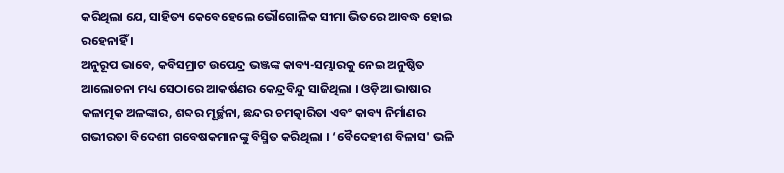କରିଥିଲା ଯେ, ସାହିତ୍ୟ କେବେହେଲେ ଭୌଗୋଳିକ ସୀମା ଭିତରେ ଆବଦ୍ଧ ହୋଇ ରହେନାହିଁ ।
ଅନୁରୂପ ଭାବେ, କବିସମ୍ରାଟ ଉପେନ୍ଦ୍ର ଭଞ୍ଜଙ୍କ କାବ୍ୟ-ସମ୍ଭାରକୁ ନେଇ ଅନୁଷ୍ଠିତ ଆଲୋଚନା ମଧ୍ୟ ସେଠାରେ ଆକର୍ଷଣର କେନ୍ଦ୍ରବିନ୍ଦୁ ସାଜିଥିଲା । ଓଡ଼ିଆ ଭାଷାର କଳାତ୍ମକ ଅଳଙ୍କାର, ଶବ୍ଦର ମୂର୍ଚ୍ଛନା, ଛନ୍ଦର ଚମତ୍କାରିତା ଏବଂ କାବ୍ୟ ନିର୍ମାଣର ଗଭୀରତା ବିଦେଶୀ ଗବେଷକମାନଙ୍କୁ ବିସ୍ମିତ କରିଥିଲା । ‘ବୈଦେହୀଶ ବିଳାସ' ଭଳି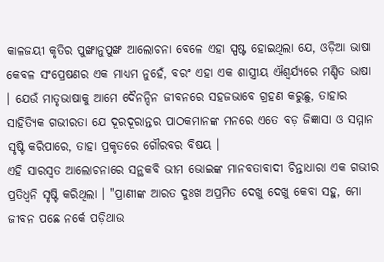କାଳଜୟୀ କୃତିର ପୁଙ୍ଖାନୁପୁଙ୍ଖ ଆଲୋଚନା ବେଳେ ଏହା ସ୍ପଷ୍ଟ ହୋଇଥିଲା ଯେ, ଓଡ଼ିଆ ଭାଷା କେବଳ ସଂପ୍ରେଷଣର ଏକ ମାଧ୍ୟମ ନୁହେଁ, ବରଂ ଏହା ଏକ ଶାସ୍ତ୍ରୀୟ ଐଶ୍ୱର୍ଯ୍ୟରେ ମଣ୍ଡିତ ଭାଷା । ଯେଉଁ ମାତୃଭାଷାକୁ ଆମେ ଦୈନନ୍ଦିନ ଜୀବନରେ ସହଜଭାବେ ଗ୍ରହଣ କରୁଛୁ, ତାହାର ସାହିତ୍ୟିକ ଗଭୀରତା ଯେ ଦୂରଦୂରାନ୍ତର ପାଠକମାନଙ୍କ ମନରେ ଏତେ ବଡ଼ ଜିଜ୍ଞାସା ଓ ସମ୍ମାନ ସୃଷ୍ଟି କରିପାରେ, ତାହା ପ୍ରକୃତରେ ଗୌରବର ବିଷୟ ।
ଏହି ସାରସ୍ୱତ ଆଲୋଚନାରେ ସନ୍ଥକବି ଭୀମ ଭୋଇଙ୍କ ମାନବତାବାଦୀ ଚିନ୍ତାଧାରା ଏକ ଗଭୀର ପ୍ରତିଧ୍ୱନି ସୃଷ୍ଟି କରିଥିଲା । "ପ୍ରାଣୀଙ୍କ ଆରତ ଦୁଃଖ ଅପ୍ରମିତ ଦେଖୁ ଦେଖୁ କେବା ସହୁ, ମୋ ଜୀବନ ପଛେ ନର୍କେ ପଡ଼ିଥାଉ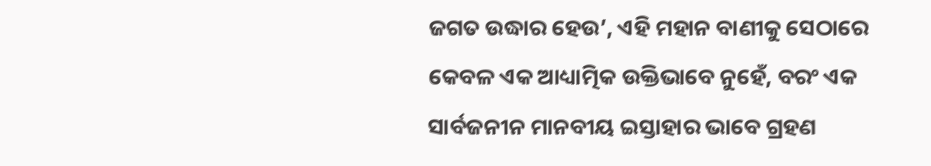ଜଗତ ଉଦ୍ଧାର ହେଉ’, ଏହି ମହାନ ବାଣୀକୁ ସେଠାରେ କେବଳ ଏକ ଆଧ୍ୟାତ୍ମିକ ଉକ୍ତିଭାବେ ନୁହେଁ, ବରଂ ଏକ ସାର୍ବଜନୀନ ମାନବୀୟ ଇସ୍ତାହାର ଭାବେ ଗ୍ରହଣ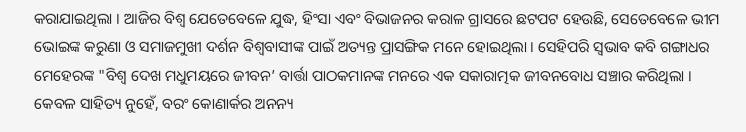କରାଯାଇଥିଲା । ଆଜିର ବିଶ୍ୱ ଯେତେବେଳେ ଯୁଦ୍ଧ, ହିଂସା ଏବଂ ବିଭାଜନର କରାଳ ଗ୍ରାସରେ ଛଟପଟ ହେଉଛି, ସେତେବେଳେ ଭୀମ ଭୋଇଙ୍କ କରୁଣା ଓ ସମାଜମୁଖୀ ଦର୍ଶନ ବିଶ୍ୱବାସୀଙ୍କ ପାଇଁ ଅତ୍ୟନ୍ତ ପ୍ରାସଙ୍ଗିକ ମନେ ହୋଇଥିଲା । ସେହିପରି ସ୍ୱଭାବ କବି ଗଙ୍ଗାଧର ମେହେରଙ୍କ "ବିଶ୍ୱ ଦେଖ ମଧୁମୟରେ ଜୀବନ’ ବାର୍ତ୍ତା ପାଠକମାନଙ୍କ ମନରେ ଏକ ସକାରାତ୍ମକ ଜୀବନବୋଧ ସଞ୍ଚାର କରିଥିଲା ।
କେବଳ ସାହିତ୍ୟ ନୁହେଁ, ବରଂ କୋଣାର୍କର ଅନନ୍ୟ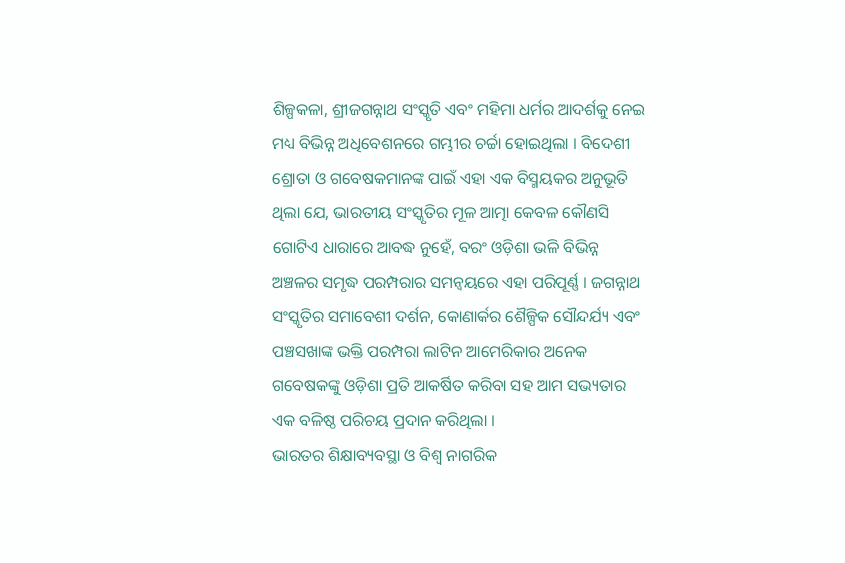ଶିଳ୍ପକଳା, ଶ୍ରୀଜଗନ୍ନାଥ ସଂସ୍କୃତି ଏବଂ ମହିମା ଧର୍ମର ଆଦର୍ଶକୁ ନେଇ ମଧ୍ୟ ବିଭିନ୍ନ ଅଧିବେଶନରେ ଗମ୍ଭୀର ଚର୍ଚ୍ଚା ହୋଇଥିଲା । ବିଦେଶୀ ଶ୍ରୋତା ଓ ଗବେଷକମାନଙ୍କ ପାଇଁ ଏହା ଏକ ବିସ୍ମୟକର ଅନୁଭୂତି ଥିଲା ଯେ, ଭାରତୀୟ ସଂସ୍କୃତିର ମୂଳ ଆତ୍ମା କେବଳ କୌଣସି ଗୋଟିଏ ଧାରାରେ ଆବଦ୍ଧ ନୁହେଁ, ବରଂ ଓଡ଼ିଶା ଭଳି ବିଭିନ୍ନ ଅଞ୍ଚଳର ସମୃଦ୍ଧ ପରମ୍ପରାର ସମନ୍ୱୟରେ ଏହା ପରିପୂର୍ଣ୍ଣ । ଜଗନ୍ନାଥ ସଂସ୍କୃତିର ସମାବେଶୀ ଦର୍ଶନ, କୋଣାର୍କର ଶୈଳ୍ପିକ ସୌନ୍ଦର୍ଯ୍ୟ ଏବଂ ପଞ୍ଚସଖାଙ୍କ ଭକ୍ତି ପରମ୍ପରା ଲାଟିନ ଆମେରିକାର ଅନେକ ଗବେଷକଙ୍କୁ ଓଡ଼ିଶା ପ୍ରତି ଆକର୍ଷିତ କରିବା ସହ ଆମ ସଭ୍ୟତାର ଏକ ବଳିଷ୍ଠ ପରିଚୟ ପ୍ରଦାନ କରିଥିଲା ।
ଭାରତର ଶିକ୍ଷାବ୍ୟବସ୍ଥା ଓ ବିଶ୍ୱ ନାଗରିକ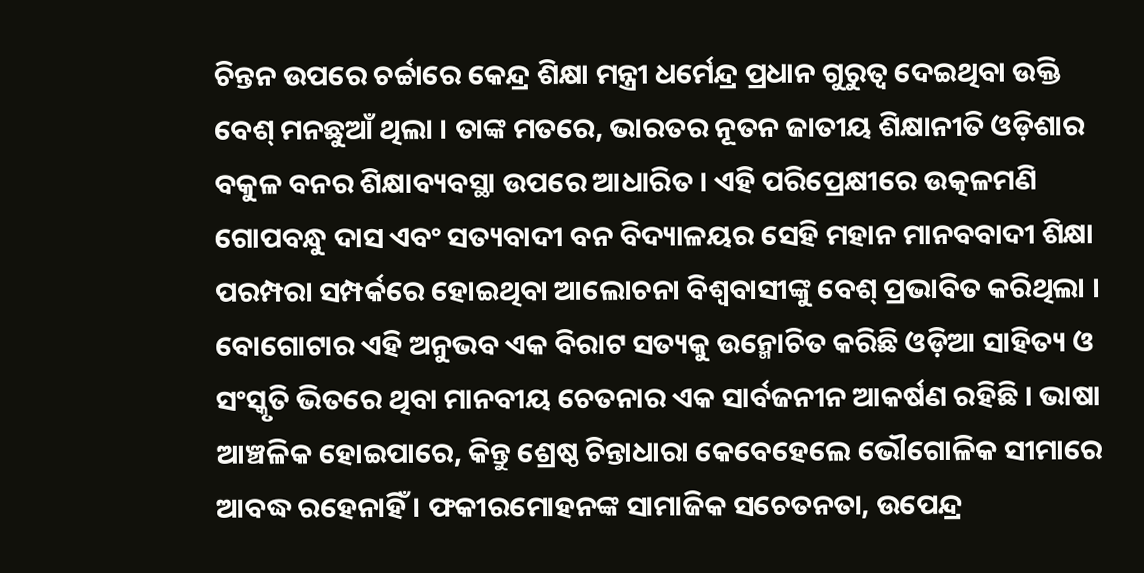ଚିନ୍ତନ ଉପରେ ଚର୍ଚ୍ଚାରେ କେନ୍ଦ୍ର ଶିକ୍ଷା ମନ୍ତ୍ରୀ ଧର୍ମେନ୍ଦ୍ର ପ୍ରଧାନ ଗୁରୁତ୍ୱ ଦେଇଥିବା ଉକ୍ତି ବେଶ୍ ମନଛୁଆଁ ଥିଲା । ତାଙ୍କ ମତରେ, ଭାରତର ନୂତନ ଜାତୀୟ ଶିକ୍ଷାନୀତି ଓଡ଼ିଶାର ବକୁଳ ବନର ଶିକ୍ଷାବ୍ୟବସ୍ଥା ଉପରେ ଆଧାରିତ । ଏହି ପରିପ୍ରେକ୍ଷୀରେ ଉତ୍କଳମଣି ଗୋପବନ୍ଧୁ ଦାସ ଏବଂ ସତ୍ୟବାଦୀ ବନ ବିଦ୍ୟାଳୟର ସେହି ମହାନ ମାନବବାଦୀ ଶିକ୍ଷା ପରମ୍ପରା ସମ୍ପର୍କରେ ହୋଇଥିବା ଆଲୋଚନା ବିଶ୍ୱବାସୀଙ୍କୁ ବେଶ୍ ପ୍ରଭାବିତ କରିଥିଲା । ବୋଗୋଟାର ଏହି ଅନୁଭବ ଏକ ବିରାଟ ସତ୍ୟକୁ ଉନ୍ମୋଚିତ କରିଛି ଓଡ଼ିଆ ସାହିତ୍ୟ ଓ ସଂସ୍କୃତି ଭିତରେ ଥିବା ମାନବୀୟ ଚେତନାର ଏକ ସାର୍ବଜନୀନ ଆକର୍ଷଣ ରହିଛି । ଭାଷା ଆଞ୍ଚଳିକ ହୋଇପାରେ, କିନ୍ତୁ ଶ୍ରେଷ୍ଠ ଚିନ୍ତାଧାରା କେବେହେଲେ ଭୌଗୋଳିକ ସୀମାରେ ଆବଦ୍ଧ ରହେନାହିଁ । ଫକୀରମୋହନଙ୍କ ସାମାଜିକ ସଚେତନତା, ଉପେନ୍ଦ୍ର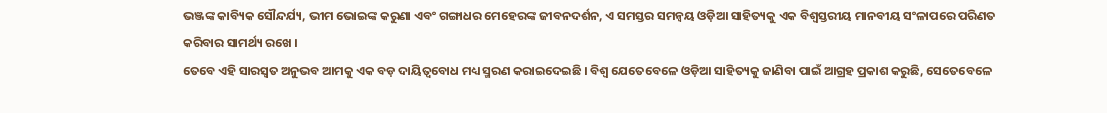ଭଞ୍ଜଙ୍କ କାବ୍ୟିକ ସୌନ୍ଦର୍ଯ୍ୟ, ଭୀମ ଭୋଇଙ୍କ କରୁଣା ଏବଂ ଗଙ୍ଗାଧର ମେହେରଙ୍କ ଜୀବନଦର୍ଶନ, ଏ ସମସ୍ତର ସମନ୍ୱୟ ଓଡ଼ିଆ ସାହିତ୍ୟକୁ ଏକ ବିଶ୍ୱସ୍ତରୀୟ ମାନବୀୟ ସଂଳାପରେ ପରିଣତ କରିବାର ସାମର୍ଥ୍ୟ ରଖେ ।
ତେବେ ଏହି ସାରସ୍ୱତ ଅନୁଭବ ଆମକୁ ଏକ ବଡ଼ ଦାୟିତ୍ୱବୋଧ ମଧ୍ୟ ସ୍ମରଣ କରାଇଦେଇଛି । ବିଶ୍ୱ ଯେତେବେଳେ ଓଡ଼ିଆ ସାହିତ୍ୟକୁ ଜାଣିବା ପାଇଁ ଆଗ୍ରହ ପ୍ରକାଶ କରୁଛି, ସେତେବେଳେ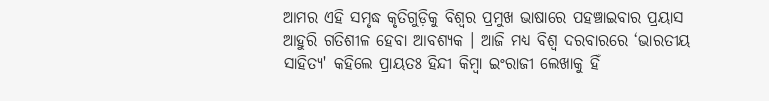ଆମର ଏହି ସମୃଦ୍ଧ କୃତିଗୁଡ଼ିକୁ ବିଶ୍ୱର ପ୍ରମୁଖ ଭାଷାରେ ପହଞ୍ଚାଇବାର ପ୍ରୟାସ ଆହୁରି ଗତିଶୀଳ ହେବା ଆବଶ୍ୟକ । ଆଜି ମଧ୍ୟ ବିଶ୍ୱ ଦରବାରରେ ‘ଭାରତୀୟ ସାହିତ୍ୟ' କହିଲେ ପ୍ରାୟତଃ ହିନ୍ଦୀ କିମ୍ବା ଇଂରାଜୀ ଲେଖାକୁ ହିଁ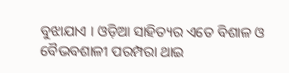ବୁଝାଯାଏ । ଓଡ଼ିଆ ସାହିତ୍ୟର ଏତେ ବିଶାଳ ଓ ବୈଭବଶାଳୀ ପରମ୍ପରା ଥାଇ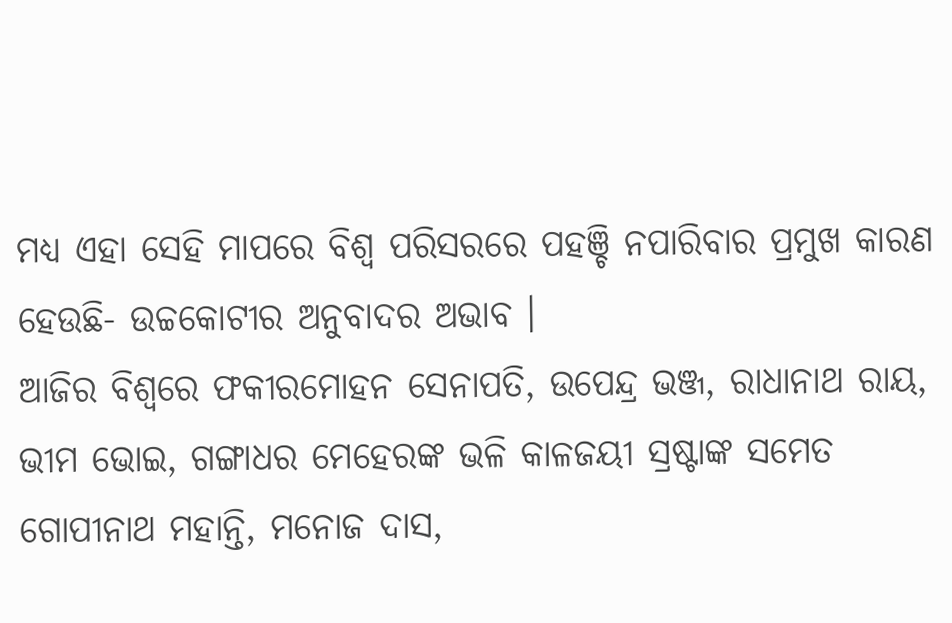ମଧ୍ୟ ଏହା ସେହି ମାପରେ ବିଶ୍ୱ ପରିସରରେ ପହଞ୍ଚି ନପାରିବାର ପ୍ରମୁଖ କାରଣ ହେଉଛି- ଉଚ୍ଚକୋଟୀର ଅନୁବାଦର ଅଭାବ ।
ଆଜିର ବିଶ୍ୱରେ ଫକୀରମୋହନ ସେନାପତି, ଉପେନ୍ଦ୍ର ଭଞ୍ଜ, ରାଧାନାଥ ରାୟ, ଭୀମ ଭୋଇ, ଗଙ୍ଗାଧର ମେହେରଙ୍କ ଭଳି କାଳଜୟୀ ସ୍ରଷ୍ଟାଙ୍କ ସମେତ ଗୋପୀନାଥ ମହାନ୍ତି, ମନୋଜ ଦାସ,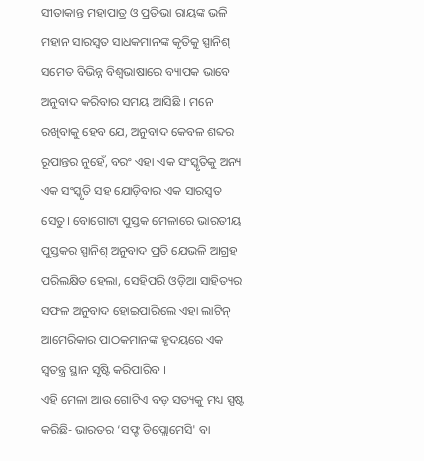ସୀତାକାନ୍ତ ମହାପାତ୍ର ଓ ପ୍ରତିଭା ରାୟଙ୍କ ଭଳି ମହାନ ସାରସ୍ୱତ ସାଧକମାନଙ୍କ କୃତିକୁ ସ୍ପାନିଶ୍ ସମେତ ବିଭିନ୍ନ ବିଶ୍ୱଭାଷାରେ ବ୍ୟାପକ ଭାବେ ଅନୁବାଦ କରିବାର ସମୟ ଆସିଛି । ମନେ ରଖିବାକୁ ହେବ ଯେ, ଅନୁବାଦ କେବଳ ଶବ୍ଦର ରୂପାନ୍ତର ନୁହେଁ, ବରଂ ଏହା ଏକ ସଂସ୍କୃତିକୁ ଅନ୍ୟ ଏକ ସଂସ୍କୃତି ସହ ଯୋଡ଼ିବାର ଏକ ସାରସ୍ୱତ ସେତୁ। ବୋଗୋଟା ପୁସ୍ତକ ମେଳାରେ ଭାରତୀୟ ପୁସ୍ତକର ସ୍ପାନିଶ୍ ଅନୁବାଦ ପ୍ରତି ଯେଭଳି ଆଗ୍ରହ ପରିଲକ୍ଷିତ ହେଲା, ସେହିପରି ଓଡ଼ିଆ ସାହିତ୍ୟର ସଫଳ ଅନୁବାଦ ହୋଇପାରିଲେ ଏହା ଲାଟିନ୍ ଆମେରିକାର ପାଠକମାନଙ୍କ ହୃଦୟରେ ଏକ ସ୍ୱତନ୍ତ୍ର ସ୍ଥାନ ସୃଷ୍ଟି କରିପାରିବ ।
ଏହି ମେଳା ଆଉ ଗୋଟିଏ ବଡ଼ ସତ୍ୟକୁ ମଧ୍ୟ ସ୍ପଷ୍ଟ କରିଛି- ଭାରତର ‘ସଫ୍ଟ ଡିପ୍ଲୋମେସି' ବା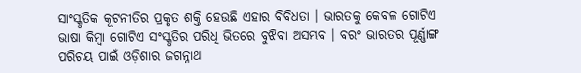ସାଂସ୍କୃତିକ କୂଟନୀତିର ପ୍ରକୃତ ଶକ୍ତି ହେଉଛି ଏହାର ବିବିଧତା । ଭାରତକୁ କେବଳ ଗୋଟିଏ ଭାଷା କିମ୍ବା ଗୋଟିଏ ସଂସ୍କୃତିର ପରିଧି ଭିତରେ ବୁଝିବା ଅସମ୍ଭବ । ବରଂ ଭାରତର ପୂର୍ଣ୍ଣାଙ୍ଗ ପରିଚୟ ପାଇଁ ଓଡ଼ିଶାର ଜଗନ୍ନାଥ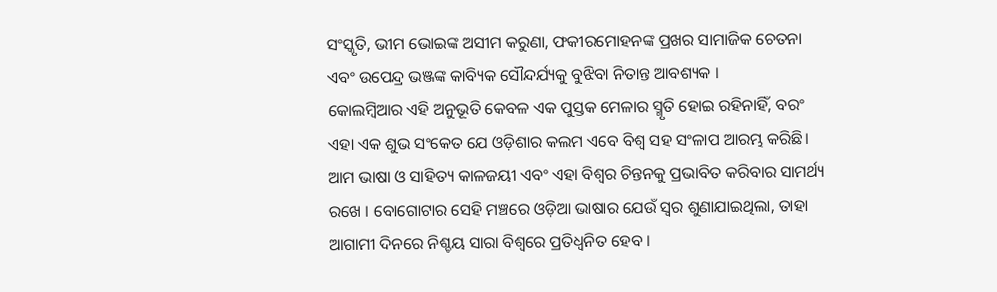ସଂସ୍କୃତି, ଭୀମ ଭୋଇଙ୍କ ଅସୀମ କରୁଣା, ଫକୀରମୋହନଙ୍କ ପ୍ରଖର ସାମାଜିକ ଚେତନା ଏବଂ ଉପେନ୍ଦ୍ର ଭଞ୍ଜଙ୍କ କାବ୍ୟିକ ସୌନ୍ଦର୍ଯ୍ୟକୁ ବୁଝିବା ନିତାନ୍ତ ଆବଶ୍ୟକ ।
କୋଲମ୍ବିଆର ଏହି ଅନୁଭୂତି କେବଳ ଏକ ପୁସ୍ତକ ମେଳାର ସ୍ମୃତି ହୋଇ ରହିନାହିଁ, ବରଂ ଏହା ଏକ ଶୁଭ ସଂକେତ ଯେ ଓଡ଼ିଶାର କଲମ ଏବେ ବିଶ୍ୱ ସହ ସଂଳାପ ଆରମ୍ଭ କରିଛି। ଆମ ଭାଷା ଓ ସାହିତ୍ୟ କାଳଜୟୀ ଏବଂ ଏହା ବିଶ୍ୱର ଚିନ୍ତନକୁ ପ୍ରଭାବିତ କରିବାର ସାମର୍ଥ୍ୟ ରଖେ । ବୋଗୋଟାର ସେହି ମଞ୍ଚରେ ଓଡ଼ିଆ ଭାଷାର ଯେଉଁ ସ୍ୱର ଶୁଣାଯାଇଥିଲା, ତାହା ଆଗାମୀ ଦିନରେ ନିଶ୍ଚୟ ସାରା ବିଶ୍ୱରେ ପ୍ରତିଧ୍ୱନିତ ହେବ ।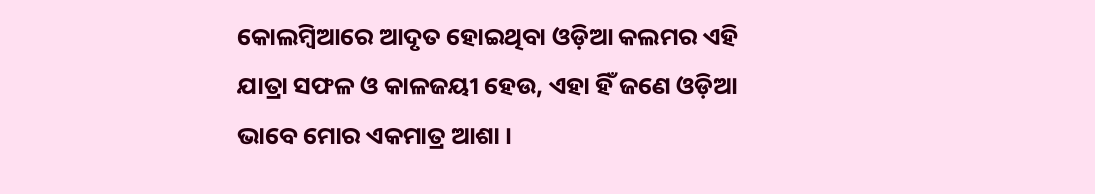କୋଲମ୍ବିଆରେ ଆଦୃତ ହୋଇଥିବା ଓଡ଼ିଆ କଲମର ଏହି ଯାତ୍ରା ସଫଳ ଓ କାଳଜୟୀ ହେଉ, ଏହା ହିଁ ଜଣେ ଓଡ଼ିଆ ଭାବେ ମୋର ଏକମାତ୍ର ଆଶା ।